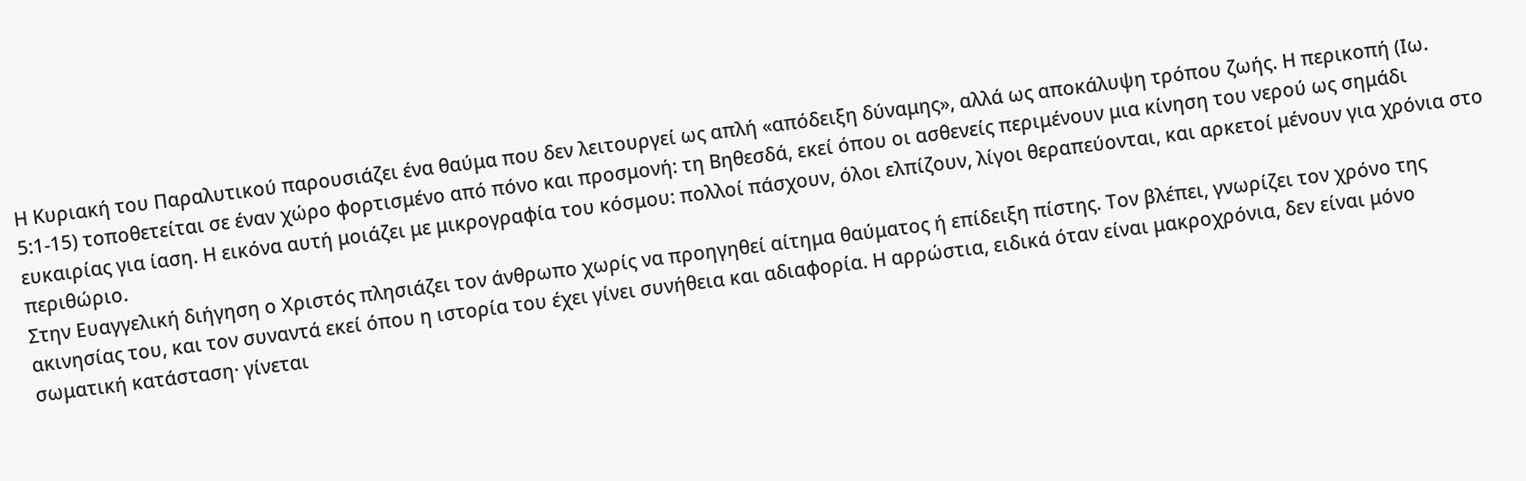Η Κυριακή του Παραλυτικού παρουσιάζει ένα θαύμα που δεν λειτουργεί ως απλή «απόδειξη δύναμης», αλλά ως αποκάλυψη τρόπου ζωής. Η περικοπή (Ιω. 5:1-15) τοποθετείται σε έναν χώρο φορτισμένο από πόνο και προσμονή: τη Βηθεσδά, εκεί όπου οι ασθενείς περιμένουν μια κίνηση του νερού ως σημάδι ευκαιρίας για ίαση. Η εικόνα αυτή μοιάζει με μικρογραφία του κόσμου: πολλοί πάσχουν, όλοι ελπίζουν, λίγοι θεραπεύονται, και αρκετοί μένουν για χρόνια στο περιθώριο.
Στην Ευαγγελική διήγηση ο Χριστός πλησιάζει τον άνθρωπο χωρίς να προηγηθεί αίτημα θαύματος ή επίδειξη πίστης. Τον βλέπει, γνωρίζει τον χρόνο της ακινησίας του, και τον συναντά εκεί όπου η ιστορία του έχει γίνει συνήθεια και αδιαφορία. Η αρρώστια, ειδικά όταν είναι μακροχρόνια, δεν είναι μόνο σωματική κατάσταση· γίνεται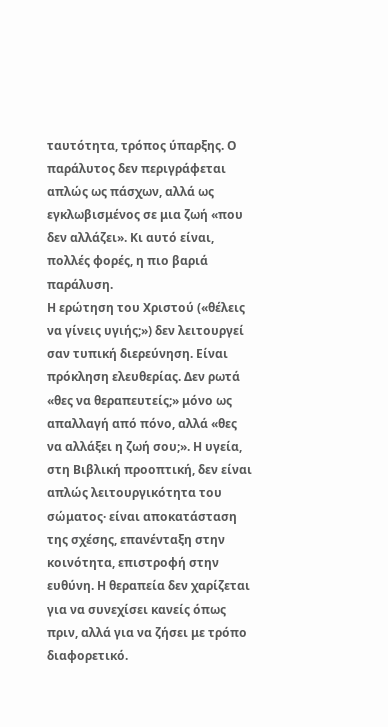ταυτότητα, τρόπος ύπαρξης. Ο παράλυτος δεν περιγράφεται απλώς ως πάσχων, αλλά ως εγκλωβισμένος σε μια ζωή «που δεν αλλάζει». Κι αυτό είναι, πολλές φορές, η πιο βαριά παράλυση.
Η ερώτηση του Χριστού («θέλεις να γίνεις υγιής;») δεν λειτουργεί σαν τυπική διερεύνηση. Είναι πρόκληση ελευθερίας. Δεν ρωτά «θες να θεραπευτείς;» μόνο ως απαλλαγή από πόνο, αλλά «θες να αλλάξει η ζωή σου;». Η υγεία, στη Βιβλική προοπτική, δεν είναι απλώς λειτουργικότητα του σώματος· είναι αποκατάσταση της σχέσης, επανένταξη στην κοινότητα, επιστροφή στην ευθύνη. Η θεραπεία δεν χαρίζεται για να συνεχίσει κανείς όπως πριν, αλλά για να ζήσει με τρόπο διαφορετικό.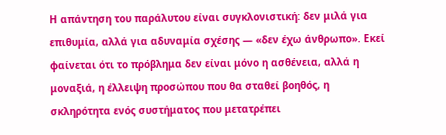Η απάντηση του παράλυτου είναι συγκλονιστική: δεν μιλά για επιθυμία, αλλά για αδυναμία σχέσης — «δεν έχω άνθρωπο». Εκεί φαίνεται ότι το πρόβλημα δεν είναι μόνο η ασθένεια, αλλά η μοναξιά, η έλλειψη προσώπου που θα σταθεί βοηθός, η σκληρότητα ενός συστήματος που μετατρέπει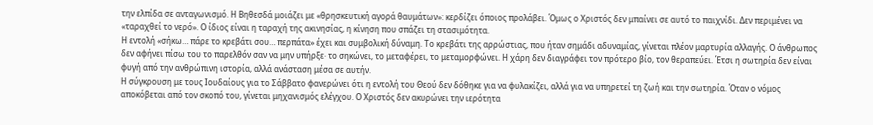την ελπίδα σε ανταγωνισμό. Η Βηθεσδά μοιάζει με «θρησκευτική αγορά θαυμάτων»: κερδίζει όποιος προλάβει. Όμως ο Χριστός δεν μπαίνει σε αυτό το παιχνίδι. Δεν περιμένει να «ταραχθεί το νερό». Ο ίδιος είναι η ταραχή της ακινησίας, η κίνηση που σπάζει τη στασιμότητα.
Η εντολή «σήκω… πάρε το κρεβάτι σου… περπάτα» έχει και συμβολική δύναμη. Το κρεβάτι της αρρώστιας, που ήταν σημάδι αδυναμίας, γίνεται πλέον μαρτυρία αλλαγής. Ο άνθρωπος δεν αφήνει πίσω του το παρελθόν σαν να μην υπήρξε· το σηκώνει, το μεταφέρει, το μεταμορφώνει. Η χάρη δεν διαγράφει τον πρότερο βίο, τον θεραπεύει. Έτσι η σωτηρία δεν είναι φυγή από την ανθρώπινη ιστορία, αλλά ανάσταση μέσα σε αυτήν.
Η σύγκρουση με τους Ιουδαίους για το Σάββατο φανερώνει ότι η εντολή του Θεού δεν δόθηκε για να φυλακίζει, αλλά για να υπηρετεί τη ζωή και την σωτηρία. Όταν ο νόμος αποκόβεται από τον σκοπό του, γίνεται μηχανισμός ελέγχου. Ο Χριστός δεν ακυρώνει την ιερότητα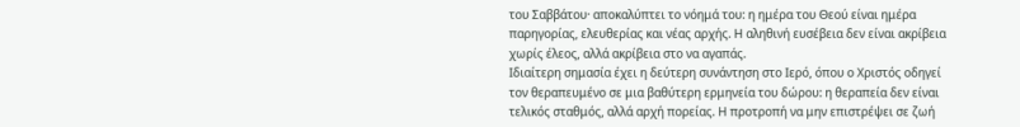του Σαββάτου· αποκαλύπτει το νόημά του: η ημέρα του Θεού είναι ημέρα παρηγορίας, ελευθερίας και νέας αρχής. Η αληθινή ευσέβεια δεν είναι ακρίβεια χωρίς έλεος, αλλά ακρίβεια στο να αγαπάς.
Ιδιαίτερη σημασία έχει η δεύτερη συνάντηση στο Ιερό, όπου ο Χριστός οδηγεί τον θεραπευμένο σε μια βαθύτερη ερμηνεία του δώρου: η θεραπεία δεν είναι τελικός σταθμός, αλλά αρχή πορείας. Η προτροπή να μην επιστρέψει σε ζωή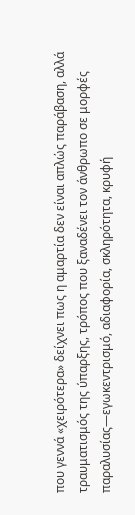που γεννά «χειρότερα» δείχνει πως η αμαρτία δεν είναι απλώς παράβαση, αλλά τραυματισμός της ύπαρξης, τρόπος που ξαναδένει τον άνθρωπο σε μορφές παραλυσίας—εγωκεντρισμό, αδιαφορία, σκληρότητα, κρυφή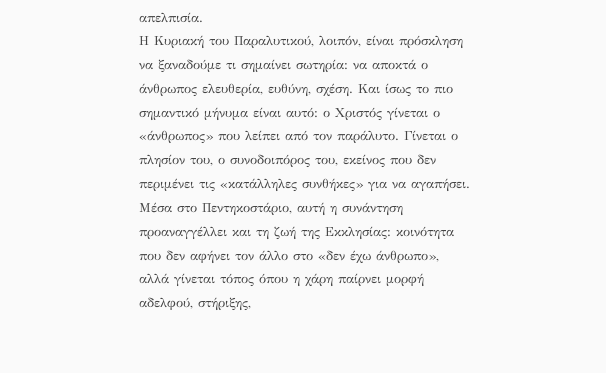απελπισία.
Η Κυριακή του Παραλυτικού, λοιπόν, είναι πρόσκληση να ξαναδούμε τι σημαίνει σωτηρία: να αποκτά ο άνθρωπος ελευθερία, ευθύνη, σχέση. Και ίσως το πιο σημαντικό μήνυμα είναι αυτό: ο Χριστός γίνεται ο «άνθρωπος» που λείπει από τον παράλυτο. Γίνεται ο πλησίον του, ο συνοδοιπόρος του, εκείνος που δεν περιμένει τις «κατάλληλες συνθήκες» για να αγαπήσει. Μέσα στο Πεντηκοστάριο, αυτή η συνάντηση προαναγγέλλει και τη ζωή της Εκκλησίας: κοινότητα που δεν αφήνει τον άλλο στο «δεν έχω άνθρωπο», αλλά γίνεται τόπος όπου η χάρη παίρνει μορφή αδελφού, στήριξης,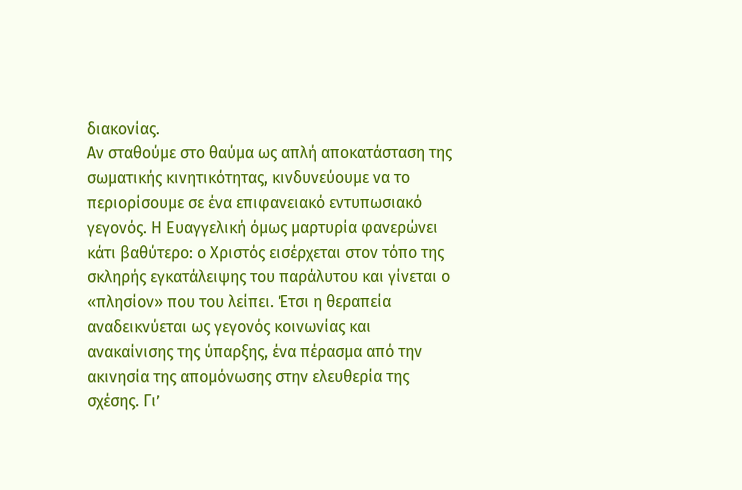διακονίας.
Αν σταθούμε στο θαύμα ως απλή αποκατάσταση της σωματικής κινητικότητας, κινδυνεύουμε να το περιορίσουμε σε ένα επιφανειακό εντυπωσιακό γεγονός. Η Ευαγγελική όμως μαρτυρία φανερώνει κάτι βαθύτερο: ο Χριστός εισέρχεται στον τόπο της σκληρής εγκατάλειψης του παράλυτου και γίνεται ο «πλησίον» που του λείπει. Έτσι η θεραπεία αναδεικνύεται ως γεγονός κοινωνίας και ανακαίνισης της ύπαρξης, ένα πέρασμα από την ακινησία της απομόνωσης στην ελευθερία της σχέσης. Γι’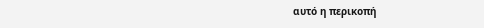αυτό η περικοπή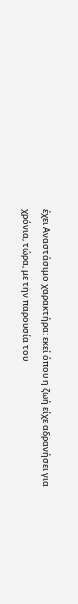έχει Αναστάσιμο χαρακτήρα: εκεί όπου η ζωή είχε αδρανήσει για χρόνια, τώρα, με την παρουσία του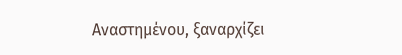Αναστημένου, ξαναρχίζει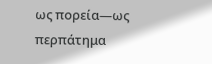ως πορεία—ως περπάτημα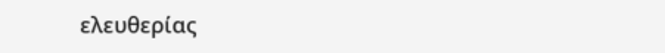ελευθερίας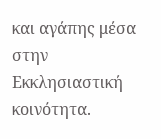και αγάπης μέσα στην Εκκλησιαστική κοινότητα.